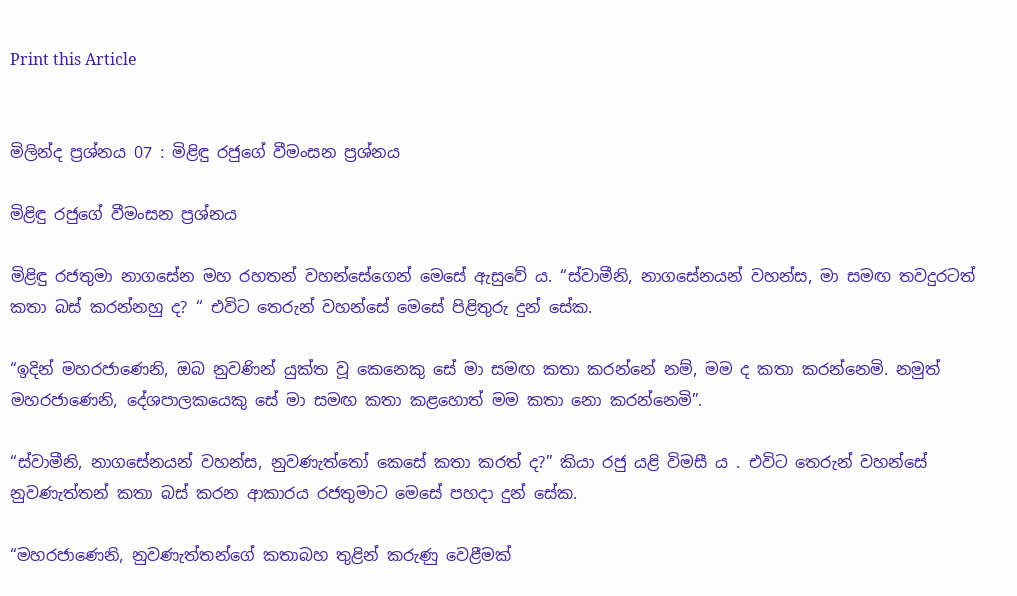Print this Article


මිලින්ද ප්‍රශ්නය 07 : මිළිඳු රජුගේ වීමංසන ප්‍රශ්නය

මිළිඳු රජුගේ වීමංසන ප්‍රශ්නය

මිළිඳු රජතුමා නාගසේන මහ රහතන් වහන්සේගෙන් මෙසේ ඇසුවේ ය. “ස්වාමීනි, නාගසේනයන් වහන්ස, මා සමඟ තවදුරටත් කතා බස් කරන්නහු ද? “ එවිට තෙරුන් වහන්සේ මෙසේ පිළිතුරු දුන් සේක.

“ඉදින් මහරජාණෙනි, ඔබ නුවණින් යුක්ත වූ කෙනෙකු සේ මා සමඟ කතා කරන්නේ නම්, මම ද කතා කරන්නෙමි. නමුත් මහරජාණෙනි, දේශපාලකයෙකු සේ මා සමඟ කතා කළහොත් මම කතා නො කරන්නෙමි”.

“ස්වාමීනි, නාගසේනයන් වහන්ස, නුවණැත්තෝ කෙසේ කතා කරත් ද?” කියා රජු යළි විමසී ය . එවිට තෙරුන් වහන්සේ නුවණැත්තන් කතා බස් කරන ආකාරය රජතුමාට මෙසේ පහදා දුන් සේක.

“මහරජාණෙනි, නුවණැත්තන්ගේ කතාබහ තුළින් කරුණු වෙළීමක්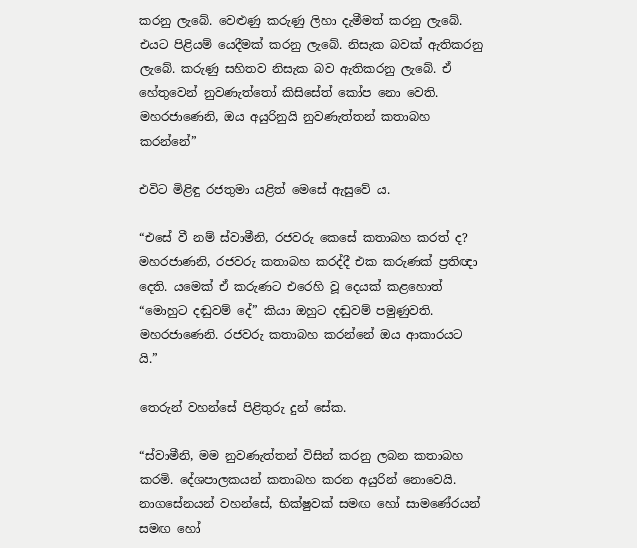කරනු ලැබේ. වෙළුණු කරුණු ලිහා දැමීමත් කරනු ලැබේ. එයට පිළියම් යෙදීමක් කරනු ලැබේ. නිසැක බවක් ඇතිකරනු ලැබේ. කරුණු සහිතව නිසැක බව ඇතිකරනු ලැබේ. ඒ හේතුවෙන් නුවණැත්තෝ කිසිසේත් කෝප නො වෙති. මහරජාණෙනි, ඔය අයුරිනුයි නුවණැත්තන් කතාබහ කරන්නේ”

එවිට මිළිඳු රජතුමා යළිත් මෙසේ ඇසුවේ ය.

“එසේ වී නම් ස්වාමීනි, රජවරු කෙසේ කතාබහ කරත් ද? මහරජාණනි, රජවරු කතාබහ කරද්දී එක කරුණක් ප්‍රතිඥා දෙති. යමෙක් ඒ කරුණට එරෙහි වූ දෙයක් කළහොත් “මොහුට දඬුවම් දේ” කියා ඔහුට දඬුවම් පමුණුවති. මහරජාණෙනි. රජවරු කතාබහ කරන්නේ ඔය ආකාරයට යි.”

තෙරුන් වහන්සේ පිළිතුරු දුන් සේක.

“ස්වාමීනි, මම නුවණැත්තන් විසින් කරනු ලබන කතාබහ කරමි. දේශපාලකයන් කතාබහ කරන අයුරින් නොවෙයි. නාගසේනයන් වහන්සේ, භික්ෂුවක් සමඟ හෝ සාමණේරයන් සමඟ හෝ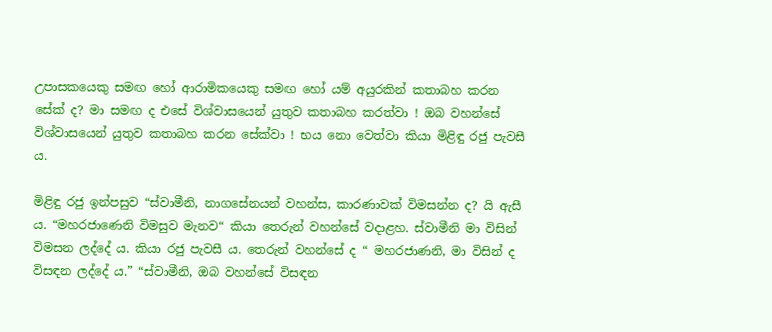උපාසකයෙකු සමඟ හෝ ආරාමිකයෙකු සමඟ හෝ යම් අයුරකින් කතාබහ කරන සේක් ද? මා සමඟ ද එසේ විශ්වාසයෙන් යුතුව කතාබහ කරත්වා ! ඔබ වහන්සේ විශ්වාසයෙන් යුතුව කතාබහ කරන සේක්වා ! භය නො වෙත්වා කියා මිළිඳු රජු පැවසී ය.

මිළිඳු රජු ඉන්පසුව “ස්වාමීනි, නාගසේනයන් වහන්ස, කාරණාවක් විමසන්න ද? යි ඇසී ය. “මහරජාණෙනි විමසුව මැනව“ කියා තෙරුන් වහන්සේ වදාළහ. ස්වාමීනි මා විසින් විමසන ලද්දේ ය. කියා රජු පැවසී ය. තෙරුන් වහන්සේ ද “ මහරජාණනි, මා විසින් ද විසඳන ලද්දේ ය.” “ස්වාමීනි, ඔබ වහන්සේ විසඳන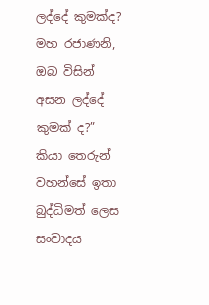ලද්දේ කුමක්ද? මහ රජාණනි, ඔබ විසින් අසන ලද්දේ කුමක් ද?” කියා තෙරුන් වහන්සේ ඉතා බුද්ධිමත් ලෙස සංවාදය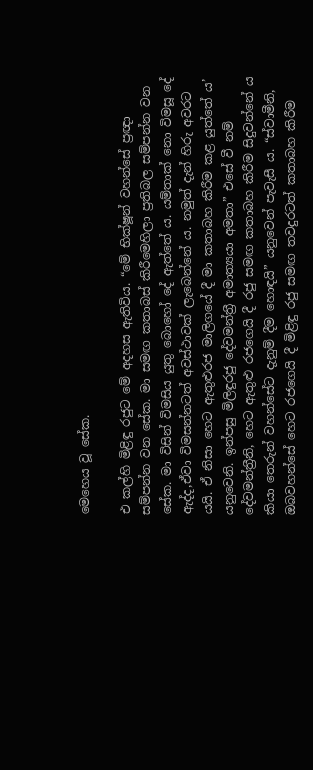මෙහෙය වූ සේක.

එ කල්හි මිළිඳු රජුට මේ අදහස ඇතිවිය. “මේ භික්ෂූන් වහන්සේ ප්‍රඥා සම්පන්න වන සේක. මා සමඟ කතාබස් කිරීමෙහිලා ප්‍රතිබල සම්පන්න වන සේක. මා විසින් විමසිය යුතු බොහෝ දේ ඇත්තේ ය. යම්තාක් නො විමසූ දේ ඇද්ද,ඒවා විමසන්නටත් අවස්ථාවක් ලැබෙන්නේ ය. නමුත් දැන් හිරු අවරට යයි. ඒ නිසා හෙට ඇතුළුරජ මාලිගයේ දී මා කතාබහ කිරීම කළ යුත්තේ ය’ යනුවෙනි. ඉන්පසු මිලිඳුරජු දේවමන්ත්‍රී අමාත්‍යයා අමතා” එසේ වී නම් දේවමන්ත්‍රීනි, හෙට ඇතුළු රජගෙයි දී රජු සමඟ කතාබහ කිරීම සිදුවන්නේ ය කියා තෙරුන් වහන්සේට දැනුම් දීම හොඳයි” යනුවෙන් පැවැසී ය. “ස්වාමීනි, ඔබවහන්සේ හෙට රජගෙයි දී මිළිඳු රජු සමඟ තවදුරටත් කතාබහ කිරීම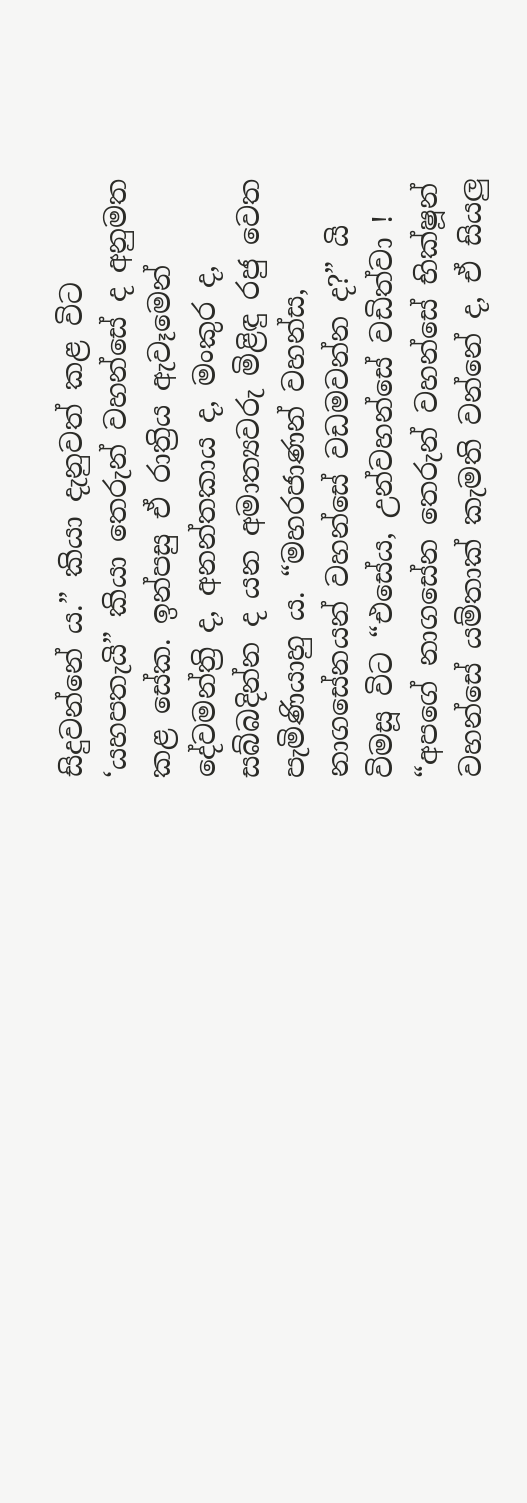සිදුවන්නේ ය.” කියා දැනුවත් කළ විට ‘යහපතැයි” කියා තෙරුන් වහන්සේ ද අනුමත කළ සේක. ඉන්පසු ඒ රාත්‍රිය ඇවෑමෙන් දේවමන්ත්‍රි ද, අනන්තකාය ද, මංකුර ද, සබ්බදින්න ද යන අමාත්‍යවරු මිළිඳු රජු වෙත පැමිණියාහු ය. “මහරජාණන් වහන්ස, නාගසේනයන් වහන්සේ වඩමවන්න ද?” යි විමසූ විට “එසේය, උන්වහන්සේ වඩිත්වා ! “අපගේ නාගසේන තෙරුන් වහන්සේ භික්ෂූන් වහන්සේ යම්තාක් කැමති වන්නේ ද, ඒ සියලු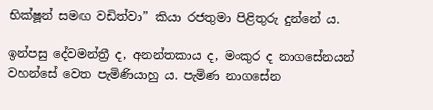භික්ෂූන් සමඟ වඩිත්වා” කියා රජතුමා පිළිතුරු දුන්නේ ය.

ඉන්පසු දේවමන්ත්‍රී ද, අනන්තකාය ද, මංකුර ද නාගසේනයන් වහන්සේ වෙත පැමිණියාහු ය. පැමිණ නාගසේන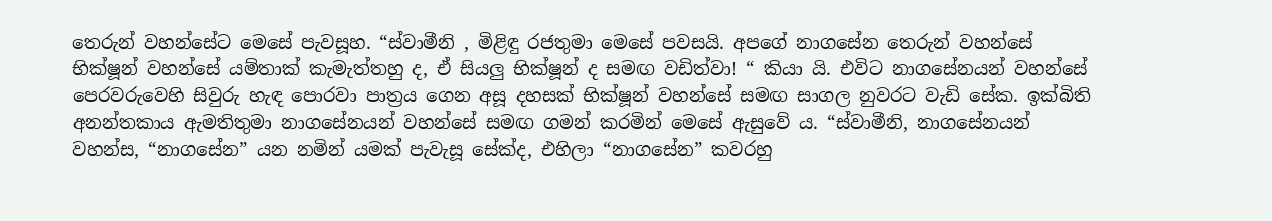තෙරුන් වහන්සේට මෙසේ පැවසූහ. “ස්වාමීනි , මිළිඳු රජතුමා මෙසේ පවසයි. අපගේ නාගසේන තෙරුන් වහන්සේ භික්ෂූන් වහන්සේ යම්තාක් කැමැත්තහු ද, ඒ සියලු භික්ෂූන් ද සමඟ වඩිත්වා! “ කියා යි. එවිට නාගසේනයන් වහන්සේ පෙරවරුවෙහි සිවුරු හැඳ පොරවා පාත්‍රය ගෙන අසූ දහසක් භික්ෂූන් වහන්සේ සමඟ සාගල නුවරට වැඩි සේක. ඉක්බිති අනන්තකාය ඇමතිතුමා නාගසේනයන් වහන්සේ සමඟ ගමන් කරමින් මෙසේ ඇසුවේ ය. “ස්වාමීනි, නාගසේනයන් වහන්ස, “නාගසේන” යන නමින් යමක් පැවැසූ සේක්ද, එහිලා “නාගසේන” කවරහු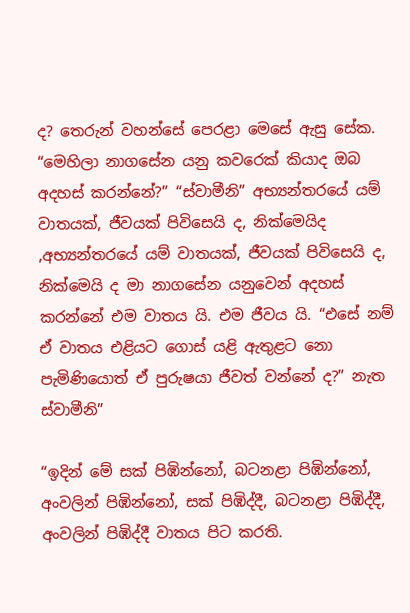ද? තෙරුන් වහන්සේ පෙරළා මෙසේ ඇසු සේක. “මෙහිලා නාගසේන යනු කවරෙක් කියාද ඔබ අදහස් කරන්නේ?” “ස්වාමීනි” අභ්‍යන්තරයේ යම් වාතයක්, ජීවයක් පිවිසෙයි ද, නික්මෙයිද ,අභ්‍යන්තරයේ යම් වාතයක්, ජීවයක් පිවිසෙයි ද, නික්මෙයි ද මා නාගසේන යනුවෙන් අදහස් කරන්නේ එම වාතය යි. එම ජීවය යි. “එසේ නම් ඒ වාතය එළියට ගොස් යළි ඇතුළට නො පැමිණියොත් ඒ පුරුෂයා ජීවත් වන්නේ ද?” නැත ස්වාමීනි”

“ඉදින් මේ සක් පිඹින්නෝ, බටනළා පිඹින්නෝ, අංවලින් පිඹින්නෝ, සක් පිඹිද්දී, බටනළා පිඹිද්දී, අංවලින් පිඹිද්දී වාතය පිට කරති.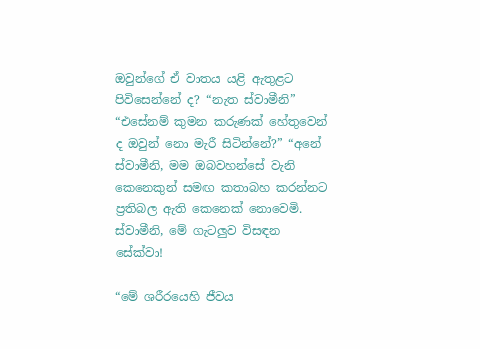ඔවුන්ගේ ඒ වාතය යළි ඇතුළට පිවිසෙන්නේ ද? “නැත ස්වාමීනි” “එසේනම් කුමන කරුණක් හේතුවෙන් ද ඔවුන් නො මැරී සිටින්නේ?” “අනේ ස්වාමීනි, මම ඔබවහන්සේ වැනි කෙනෙකුන් සමඟ කතාබහ කරන්නට ප්‍රතිබල ඇති කෙනෙක් නොවෙමි. ස්වාමීනි, මේ ගැටලුව විසඳන සේක්වා!

“මේ ශරීරයෙහි ජීවය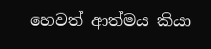හෙවත් ආත්මය කියා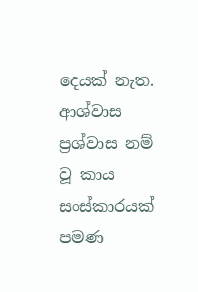දෙයක් නැත. ආශ්වාස ප්‍රශ්වාස නම් වූ කාය සංස්කාරයක් පමණ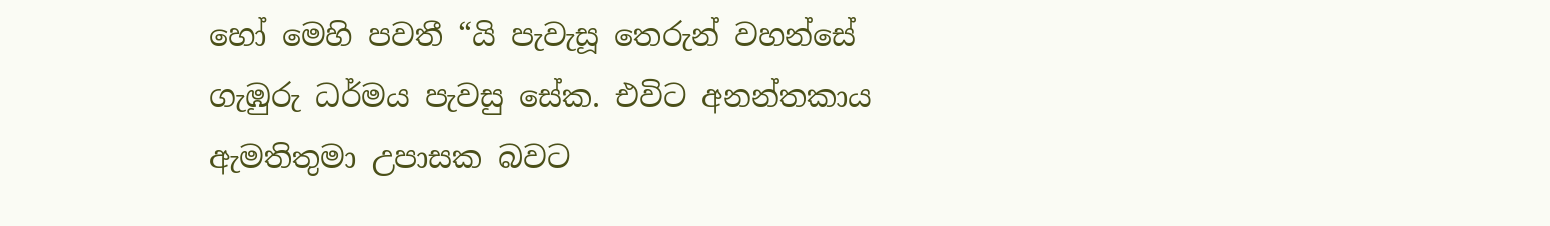හෝ මෙහි පවතී “යි පැවැසූ තෙරුන් වහන්සේ ගැඹුරු ධර්මය පැවසු සේක. එවිට අනන්තකාය ඇමතිතුමා උපාසක බවට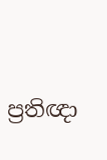ප්‍රතිඥා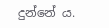දුන්නේ ය.